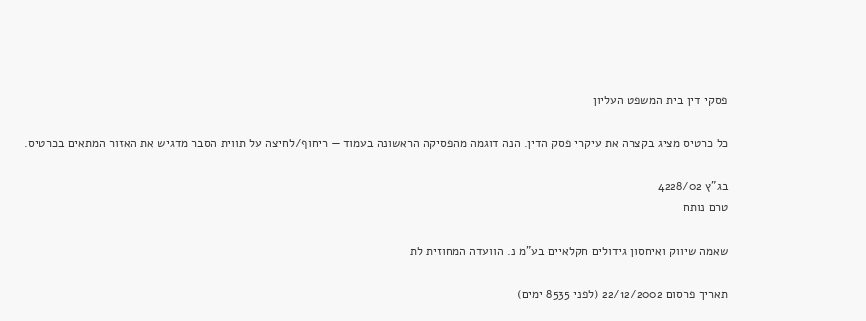פסקי דין בית המשפט העליון

כל כרטיס מציג בקצרה את עיקרי פסק הדין. הנה דוגמה מהפסיקה הראשונה בעמוד — ריחוף/לחיצה על תווית הסבר מדגיש את האזור המתאים בכרטיס.

בג"ץ 4228/02
טרם נותח

שאמה שיווק ואיחסון גידולים חקלאיים בע"מ נ. הוועדה המחוזית לת

תאריך פרסום 22/12/2002 (לפני 8535 ימים)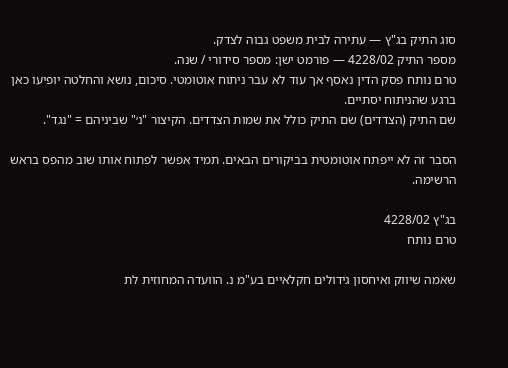סוג התיק בג"ץ — עתירה לבית משפט גבוה לצדק.
מספר התיק 4228/02 — פורמט ישן: מספר סידורי / שנה.
טרם נותח פסק הדין נאסף אך עוד לא עבר ניתוח אוטומטי. סיכום, נושא והחלטה יופיעו כאן ברגע שהניתוח יסתיים.
שם התיק (הצדדים) שם התיק כולל את שמות הצדדים. הקיצור "נ׳" שביניהם = "נגד".

הסבר זה לא ייפתח אוטומטית בביקורים הבאים. תמיד אפשר לפתוח אותו שוב מהפס בראש הרשימה.

בג"ץ 4228/02
טרם נותח

שאמה שיווק ואיחסון גידולים חקלאיים בע"מ נ. הוועדה המחוזית לת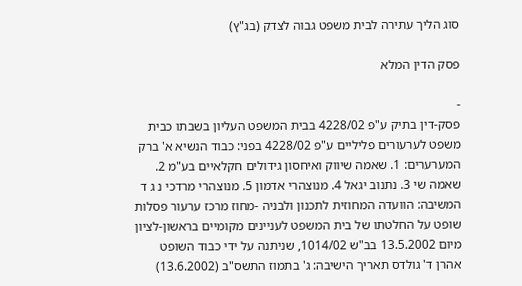סוג הליך עתירה לבית משפט גבוה לצדק (בג"ץ)

פסק הדין המלא

-
פסק-דין בתיק ע"פ 4228/02 בבית המשפט העליון בשבתו כבית משפט לערעורים פליליים ע"פ 4228/02 בפני: כבוד הנשיא א' ברק המערערים: 1. שאמה שיווק ואיחסון גידולים חקלאיים בע"מ 2. שאמה שי 3. נתנוב יגאל 4. מנוצהרי אדמון 5. מנוצהרי מרדכי נ ג ד המשיבה: הוועדה המחוזית לתכנון ולבניה -מחוז מרכז ערעור פסלות שופט על החלטתו של בית המשפט לעניינים מקומיים בראשון-לציון מיום 13.5.2002 בב"ש 1014/02, שניתנה על ידי כבוד השופט אהרן ד' גולדס תאריך הישיבה: ג' בתמוז התשס"ב (13.6.2002)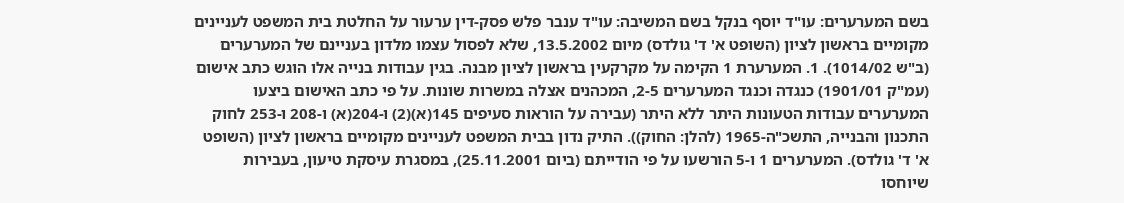בשם המערערים: עו"ד יוסף בנקל בשם המשיבה: עו"ד ענבר פלש פסק-דין ערעור על החלטת בית המשפט לעניינים מקומיים בראשון לציון (השופט א' ד' גולדס) מיום 13.5.2002, שלא לפסול עצמו מלדון בעניינם של המערערים (ב"ש 1014/02). 1. המערערת 1 הקימה על מקרקעין בראשון לציון מבנה. בגין עבודות בנייה אלו הוגש כתב אישום (עמ"ק 1901/01) כנגדה וכנגד המערערים 2-5, המכהנים אצלה במשרות שונות. על פי כתב האישום ביצעו המערערים עבודות הטעונות היתר ללא היתר (עבירה על הוראות סעיפים 145(א)(2) ו-204(א) ו-208 ו-253 לחוק התכנון והבנייה, התשכ"ה-1965 (להלן: החוק)). התיק נדון בבית המשפט לעניינים מקומיים בראשון לציון (השופט א' ד' גולדס). המערערים 1 ו-5 הורשעו על פי הודייתם (ביום 25.11.2001), במסגרת עיסקת טיעון, בעבירות שיוחסו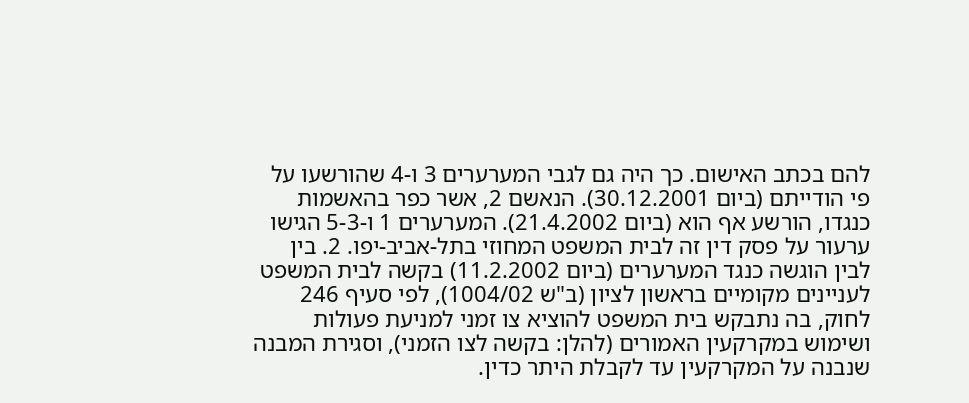להם בכתב האישום. כך היה גם לגבי המערערים 3 ו-4 שהורשעו על פי הודייתם (ביום 30.12.2001). הנאשם 2, אשר כפר בהאשמות כנגדו, הורשע אף הוא (ביום 21.4.2002). המערערים 1 ו-5-3 הגישו ערעור על פסק דין זה לבית המשפט המחוזי בתל-אביב-יפו. 2. בין לבין הוגשה כנגד המערערים (ביום 11.2.2002) בקשה לבית המשפט לעניינים מקומיים בראשון לציון (ב"ש 1004/02), לפי סעיף 246 לחוק, בה נתבקש בית המשפט להוציא צו זמני למניעת פעולות ושימוש במקרקעין האמורים (להלן: בקשה לצו הזמני), וסגירת המבנה שנבנה על המקרקעין עד לקבלת היתר כדין.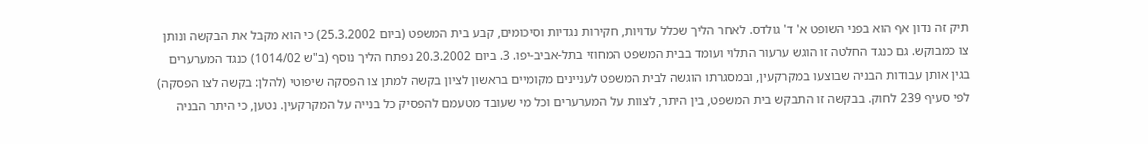תיק זה נדון אף הוא בפני השופט א' ד' גולדס. לאחר הליך שכלל עדויות, חקירות נגדיות וסיכומים, קבע בית המשפט (ביום 25.3.2002) כי הוא מקבל את הבקשה ונותן צו כמבוקש. גם כנגד החלטה זו הוגש ערעור התלוי ועומד בבית המשפט המחוזי בתל-אביב-יפו. 3. ביום 20.3.2002 נפתח הליך נוסף (ב"ש 1014/02) כנגד המערערים בגין אותן עבודות הבניה שבוצעו במקרקעין, ובמסגרתו הוגשה לבית המשפט לעניינים מקומיים בראשון לציון בקשה למתן צו הפסקה שיפוטי (להלן: בקשה לצו הפסקה) לפי סעיף 239 לחוק. בבקשה זו התבקש בית המשפט, בין היתר, לצוות על המערערים וכל מי שעובד מטעמם להפסיק כל בנייה על המקרקעין. נטען, כי היתר הבניה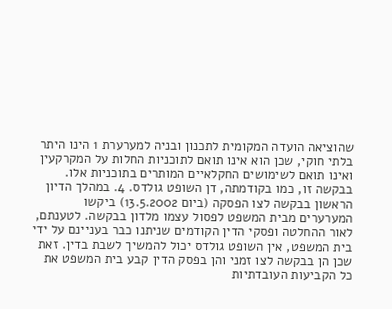שהוציאה הועדה המקומית לתכנון ובניה למערערת 1 הינו היתר בלתי חוקי, שכן הוא אינו תואם לתוכניות החלות על המקרקעין ואינו תואם לשימושים החקלאיים המותרים בתוכניות אלו. בבקשה זו, כמו בקודמתה, דן השופט גולדס. 4. במהלך הדיון הראשון בבקשה לצו הפסקה (ביום 13.5.2002) ביקשו המערערים מבית המשפט לפסול עצמו מלדון בבקשה. לטענתם, לאור ההחלטה ופסקי הדין הקודמים שניתנו כבר בעניינם על ידי בית המשפט, אין השופט גולדס יכול להמשיך לשבת בדין. זאת שכן הן בבקשה לצו זמני והן בפסק הדין קבע בית המשפט את כל הקביעות העובדתיות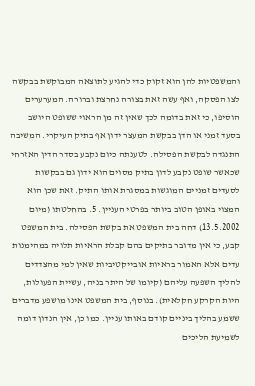והמשפטיות להן הוא זקוק כדי להגיע לתוצאה המבוקשת בבקשה לצו הפסקה, ואף עשה זאת בצורה נחרצת וברורה. המערערים הוסיפו, כי זאת בדומה לכך שאין זה מן הראוי ששופט היושב בסעד זמני או הדן בבקשת המעצר ידון אף בתיק העיקרי. המשיבה התנגדה לבקשת הפסילה. לטענתה כיום נקבע בסדר הדין האזרחי שכאשר שופט נקבע לדון בתיק מסוים הוא ידון גם בבקשות לסעדים זמניים המוגשות במסגרת אותו התיק. זאת שכן הוא המצוי באופן הטוב ביותר בפרטי העניין. 5. בהחלטתו (מיום 13.5.2002) דחה בית המשפט את בקשת הפסילה. בית המשפט קבע, כי אין מדובר בתיקים בהם קבלת הראיות תלויה במהימנות עדים אלא האמור בראיות אובייקטיביות שאין למי מהצדדים להליך השפעה עליהם (קיומו של היתר בניה, עשיית הפעולות, היות הקרקע חקלאית). בנוסף, בית המשפט אינו מושפע מדברים ששמע בהליך ביניים קודם באותו עניין. כמו כן, אין הנדון דומה לשמיעת הליכים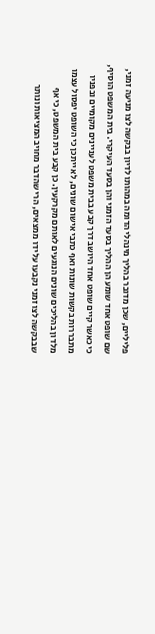פליליים, שכן מדובר בהליך מינהלי הדומה במהותו לדיון בבקשה לצו מניעה זמני, שם שופט אחד שומע הן ההליך בסעד הזמני והן בסעד העיקרי. בית המשפט הוסיף, כי כאשר קיים שופט אחד היושב דרך קבע בבית משפט לעניינים מקומיים ובפניו מתבררות בקשות שונות ואף כתבי אישום שונים, לא ייתכן כי השופט יפסול עצמו מלדון בהליכים שונים הנוגעים לאותם מקרקעין. כן קבע בית המשפט, כי אף שבבקשה לצו זמני נקבעו על ידו ממצאים, הרי שהדבר מחויב המציאות ונותר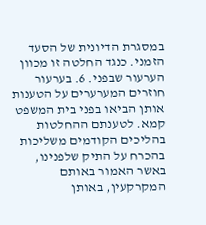במסגרת הדיונית של הסעד הזמני. כנגד החלטה זו מכוון הערעור שבפני. 6. בערעור חוזרים המערערים על הטענות אותן הביאו בפני בית המשפט קמא. לטענתם ההחלטות בהליכים הקודמים משליכות בהכרח על התיק שלפנינו, באשר האמור באותם המקרקעין, באותן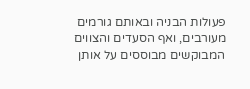פעולות הבניה ובאותם גורמים מעורבים, ואף הסעדים והצווים המבוקשים מבוססים על אותן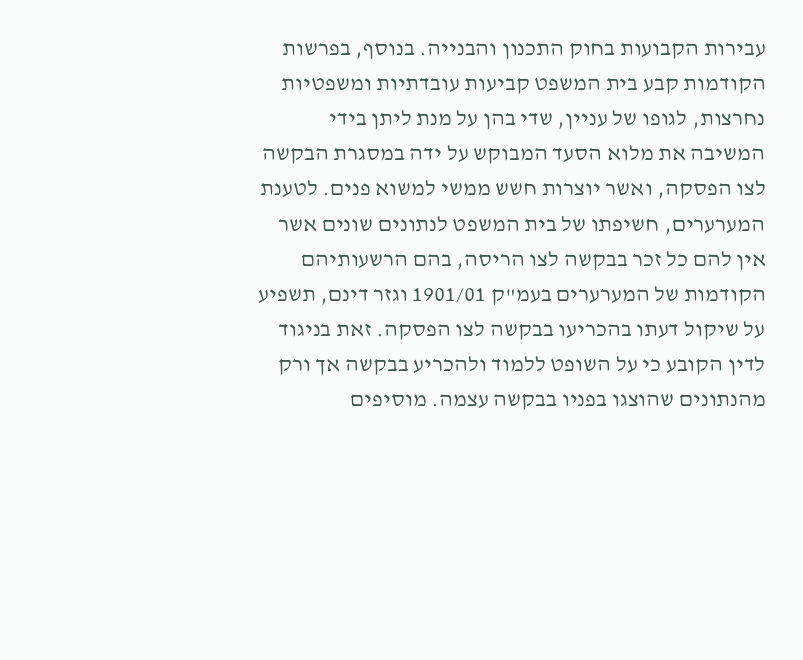עבירות הקבועות בחוק התכנון והבנייה. בנוסף, בפרשות הקודמות קבע בית המשפט קביעות עובדתיות ומשפטיות נחרצות, לגופו של עניין, שדי בהן על מנת ליתן בידי המשיבה את מלוא הסעד המבוקש על ידה במסגרת הבקשה לצו הפסקה, ואשר יוצרות חשש ממשי למשוא פנים. לטענת המערערים, חשיפתו של בית המשפט לנתונים שונים אשר אין להם כל זכר בבקשה לצו הריסה, בהם הרשעותיהם הקודמות של המערערים בעמ"ק 1901/01 וגזר דינם, תשפיע על שיקול דעתו בהכריעו בבקשה לצו הפסקה. זאת בניגוד לדין הקובע כי על השופט ללמוד ולהכריע בבקשה אך ורק מהנתונים שהוצגו בפניו בבקשה עצמה. מוסיפים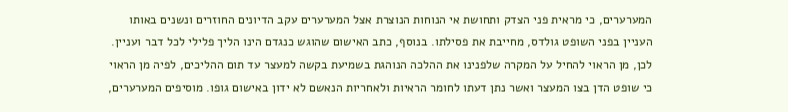המערערים, כי מראית פני הצדק ותחושת אי הנוחות הנוצרת אצל המערערים עקב הדיונים החוזרים ונשנים באותו העניין בפני השופט גולדס, מחייבת את פסילתו. בנוסף, כתב האישום שהוגש כנגדם הינו הליך פלילי לכל דבר ועניין. לכן, מן הראוי להחיל על המקרה שלפנינו את ההלכה הנוהגת בשמיעת בקשה למעצר עד תום ההליכים, לפיה מן הראוי כי שופט הדן בצו המעצר ואשר נתן דעתו לחומר הראיות ולאחריות הנאשם לא ידון באישום גופו. מוסיפים המערערים,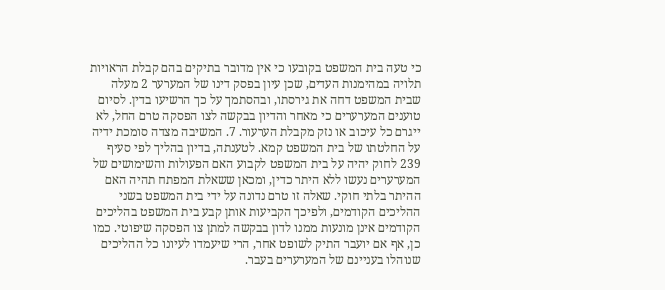כי טעה בית המשפט בקובעו כי אין מדובר בתיקים בהם קבלת הראויות תלויה במהימנות העדים, שכן עיון בפסק דינו של המערער 2 מעלה שבית המשפט דחה את גירסתו, ובהסתמך על כך הרשיעו בדין. לסיום טוענים המערערים כי מאחר והדיון בבקשה לצו הפסקה טרם החל, לא ייגרם כל עיכוב או נזק מקבלת הערעור. 7. המשיבה מצדה סומכת ידיה על החלטתו של בית המשפט קמא. לטענתה, בדיון בהליך לפי סעיף 239 לחוק יהיה על בית המשפט לקבוע האם הפעולות והשימושים של המערערים נעשו ללא היתר כדין, ומכאן ששאלת המפתח תהיה האם ההיתר בלתי חוקי. שאלה זו טרם נדונה על ידי בית המשפט בשני ההליכים הקודמים, ולפיכך הקביעות אותן קבע בית המשפט בהליכים הקודמים אינן מונעות ממנו לדון בבקשה למתן צו הפסקה שיפוטי. כמו כן, אף אם יועבר התיק לשופט אחר, הרי שיעמדו לעיונו כל ההליכים שנוהלו בעניינם של המערערים בעבר.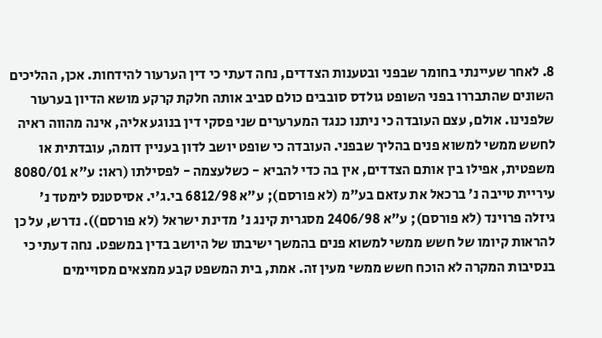8. לאחר שעיינתי בחומר שבפני ובטענות הצדדים, נחה דעתי כי דין הערעור להידחות. אכן, ההליכים השונים שהתבררו בפני השופט גולדס סובבים כולם סביב אותה חלקת קרקע מושא הדיון בערעור שלפנינו. אולם, עצם העובדה כי ניתנו כנגד המערערים שני פסקי דין בנוגע אליה, אינה מהווה ראיה לחשש ממשי למשוא פנים בהליך שבפני. העובדה כי שופט יושב לדון בעניין דומה, עובדתית או משפטית, אפילו בין אותם הצדדים, אין בה כדי להביא - כשלעצמה - לפסילתו (ראו: ע"א 8080/01 עיריית טייבה נ' ברכאל את עזאם בע"מ (לא פורסם); ע"א 6812/98 בי.ג'י. אסיסטנס לימטד נ' גיזלה פרוינד (לא פורסם); ע"א 2406/98 מסגרית קינג נ' מדינת ישראל (לא פורסם)). נדרש, על כן להראות קיומו של חשש ממשי למשוא פנים בהמשך ישיבתו של היושב בדין במשפט. נחה דעתי כי בנסיבות המקרה לא הוכח חשש ממשי מעין זה. אמת, בית המשפט קבע ממצאים מסויימים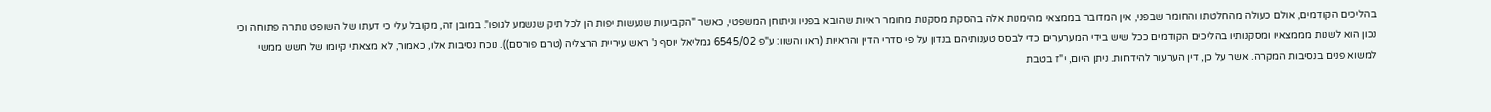בהליכים הקודמים, אולם כעולה מהחלטתו והחומר שבפני, אין המדובר בממצאי מהימנות אלה בהסקת מסקנות מחומר ראיות שהובא בפניו וניתוחן המשפטי, כאשר "הקביעות שנעשות יפות הן לכל תיק שנשמע לגופו". במובן זה, מקובל עלי כי דעתו של השופט נותרה פתוחה וכי נכון הוא לשנות מממצאיו ומסקנותיו בהליכים הקודמים ככל שיש בידי המערערים כדי לבסס טענותיהם בנדון על פי סדרי הדין והראיות (ראו והשוו: ע"פ 6545/02 גמליאל יוסף נ' ראש עיריית הרצליה (טרם פורסם)). נוכח נסיבות אלו, כאמור, לא מצאתי קיומו של חשש ממשי למשוא פנים בנסיבות המקרה. אשר על כן, דין הערעור להידחות. ניתן היום, י"ז בטבת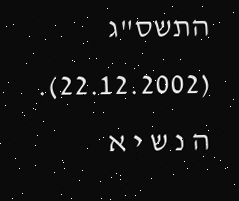התשס"ג (22.12.2002). ה נ ש י א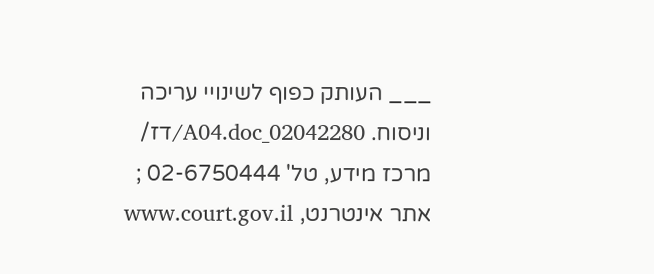___ העותק כפוף לשינויי עריכה וניסוח. 02042280_A04.doc/דז/ מרכז מידע, טל' 02-6750444 ; אתר אינטרנט, www.court.gov.il